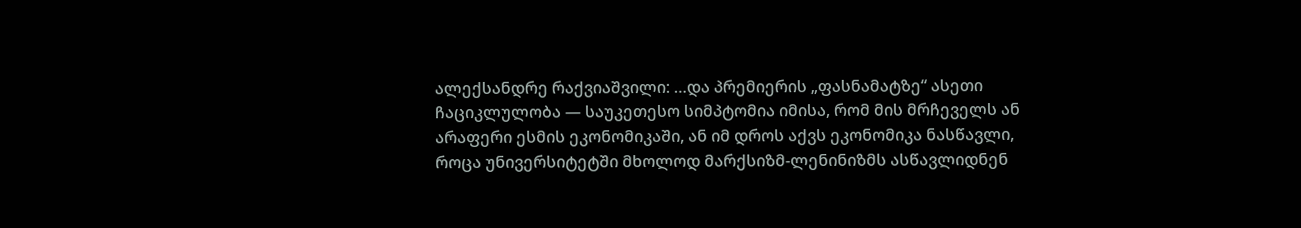ალექსანდრე რაქვიაშვილი: …და პრემიერის „ფასნამატზე“ ასეთი ჩაციკლულობა — საუკეთესო სიმპტომია იმისა, რომ მის მრჩეველს ან არაფერი ესმის ეკონომიკაში, ან იმ დროს აქვს ეკონომიკა ნასწავლი, როცა უნივერსიტეტში მხოლოდ მარქსიზმ-ლენინიზმს ასწავლიდნენ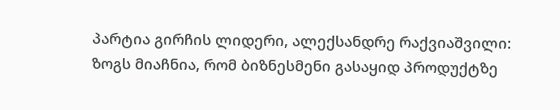პარტია გირჩის ლიდერი, ალექსანდრე რაქვიაშვილი:
ზოგს მიაჩნია, რომ ბიზნესმენი გასაყიდ პროდუქტზე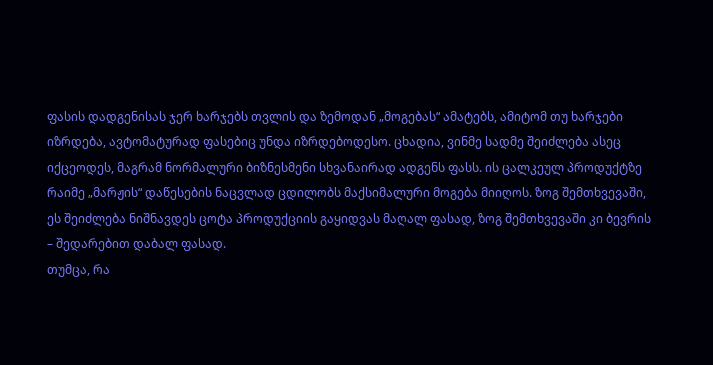ფასის დადგენისას ჯერ ხარჯებს თვლის და ზემოდან „მოგებას“ ამატებს, ამიტომ თუ ხარჯები იზრდება, ავტომატურად ფასებიც უნდა იზრდებოდესო. ცხადია, ვინმე სადმე შეიძლება ასეც იქცეოდეს, მაგრამ ნორმალური ბიზნესმენი სხვანაირად ადგენს ფასს. ის ცალკეულ პროდუქტზე რაიმე „მარჟის“ დაწესების ნაცვლად ცდილობს მაქსიმალური მოგება მიიღოს. ზოგ შემთხვევაში, ეს შეიძლება ნიშნავდეს ცოტა პროდუქციის გაყიდვას მაღალ ფასად, ზოგ შემთხვევაში კი ბევრის – შედარებით დაბალ ფასად.
თუმცა, რა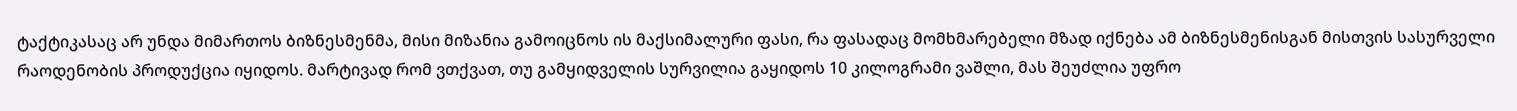ტაქტიკასაც არ უნდა მიმართოს ბიზნესმენმა, მისი მიზანია გამოიცნოს ის მაქსიმალური ფასი, რა ფასადაც მომხმარებელი მზად იქნება ამ ბიზნესმენისგან მისთვის სასურველი რაოდენობის პროდუქცია იყიდოს. მარტივად რომ ვთქვათ, თუ გამყიდველის სურვილია გაყიდოს 10 კილოგრამი ვაშლი, მას შეუძლია უფრო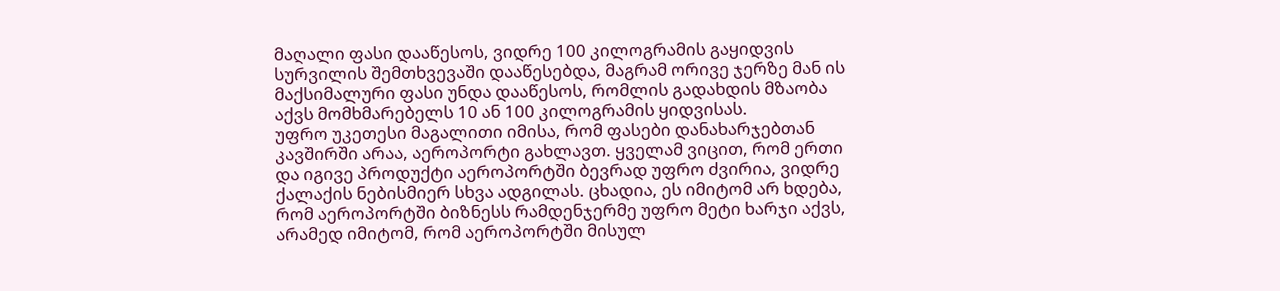მაღალი ფასი დააწესოს, ვიდრე 100 კილოგრამის გაყიდვის სურვილის შემთხვევაში დააწესებდა, მაგრამ ორივე ჯერზე მან ის მაქსიმალური ფასი უნდა დააწესოს, რომლის გადახდის მზაობა აქვს მომხმარებელს 10 ან 100 კილოგრამის ყიდვისას.
უფრო უკეთესი მაგალითი იმისა, რომ ფასები დანახარჯებთან კავშირში არაა, აეროპორტი გახლავთ. ყველამ ვიცით, რომ ერთი და იგივე პროდუქტი აეროპორტში ბევრად უფრო ძვირია, ვიდრე ქალაქის ნებისმიერ სხვა ადგილას. ცხადია, ეს იმიტომ არ ხდება, რომ აეროპორტში ბიზნესს რამდენჯერმე უფრო მეტი ხარჯი აქვს, არამედ იმიტომ, რომ აეროპორტში მისულ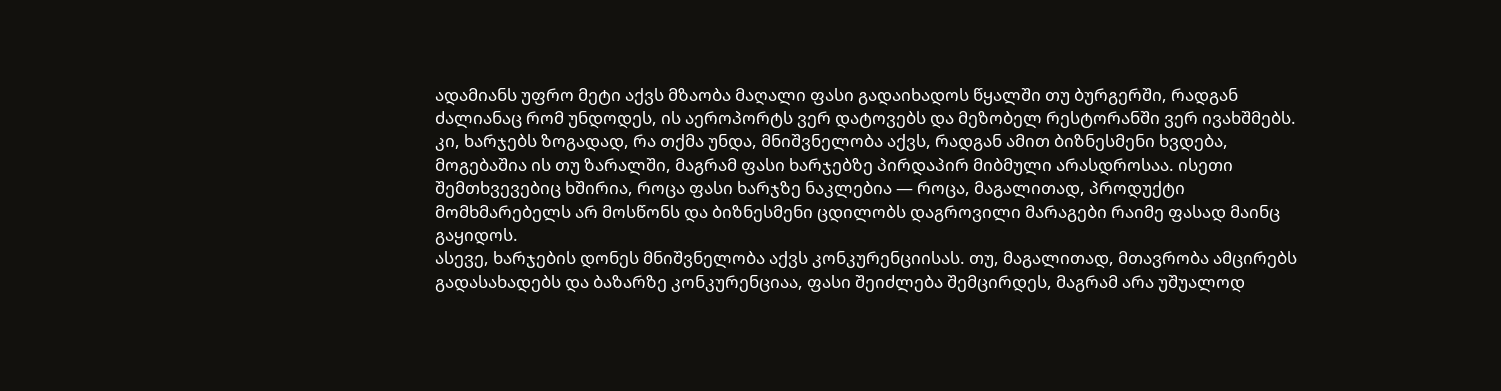ადამიანს უფრო მეტი აქვს მზაობა მაღალი ფასი გადაიხადოს წყალში თუ ბურგერში, რადგან ძალიანაც რომ უნდოდეს, ის აეროპორტს ვერ დატოვებს და მეზობელ რესტორანში ვერ ივახშმებს.
კი, ხარჯებს ზოგადად, რა თქმა უნდა, მნიშვნელობა აქვს, რადგან ამით ბიზნესმენი ხვდება, მოგებაშია ის თუ ზარალში, მაგრამ ფასი ხარჯებზე პირდაპირ მიბმული არასდროსაა. ისეთი შემთხვევებიც ხშირია, როცა ფასი ხარჯზე ნაკლებია — როცა, მაგალითად, პროდუქტი მომხმარებელს არ მოსწონს და ბიზნესმენი ცდილობს დაგროვილი მარაგები რაიმე ფასად მაინც გაყიდოს.
ასევე, ხარჯების დონეს მნიშვნელობა აქვს კონკურენციისას. თუ, მაგალითად, მთავრობა ამცირებს გადასახადებს და ბაზარზე კონკურენციაა, ფასი შეიძლება შემცირდეს, მაგრამ არა უშუალოდ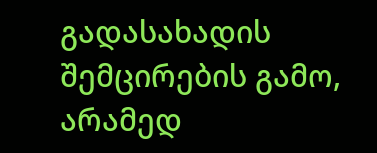გადასახადის შემცირების გამო, არამედ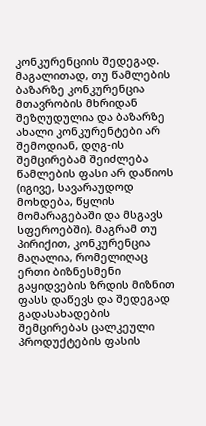კონკურენციის შედეგად. მაგალითად, თუ წამლების ბაზარზე კონკურენცია მთავრობის მხრიდან შეზღუდულია და ბაზარზე ახალი კონკურენტები არ შემოდიან, დღგ-ის შემცირებამ შეიძლება წამლების ფასი არ დაწიოს (იგივე, სავარაუდოდ მოხდება, წყლის მომარაგებაში და მსგავს სფეროებში). მაგრამ თუ პირიქით, კონკურენცია მაღალია, რომელიღაც ერთი ბიზნესმენი გაყიდვების ზრდის მიზნით ფასს დაწევს და შედეგად გადასახადების შემცირებას ცალკეული პროდუქტების ფასის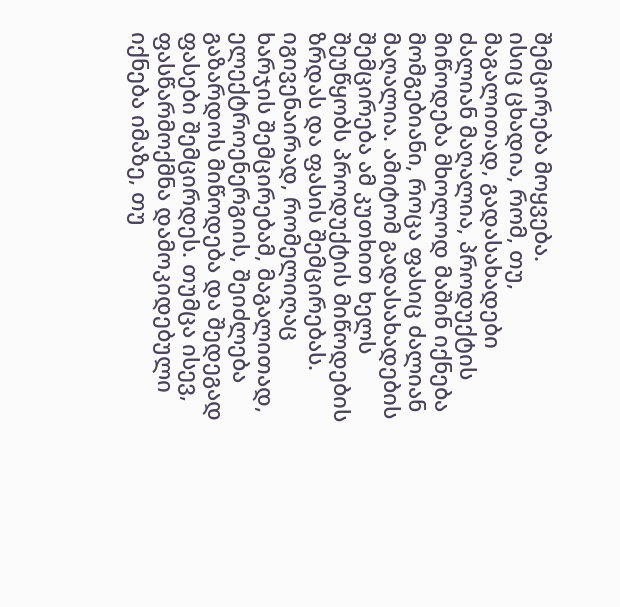შემცირება მოყვება.
ისიც ცხადია, რომ, თუ, მაგალითად, გადასახადები ძალიან მაღალია, პროდუქტის მიწოდება მხოლოდ მაშინ იქნება მომგებიანი, როცა ფასიც ძალიან მაღალია. ამიტომ გადასახადების შემცირება ამ კუთხით ხელს შეუწყობს პროდუქტის მიწოდების ზრდას და ფასის შემცირებას. იგივენაირად, რომელიღაც ხარჯის შემცირებამ, მაგალითად, ელექტროენერგიის, შეიძლება გაზარდოს მიწოდება და შედეგად ფასები შემცირდეს. თუმცა ისევ, ფასწარმოქმნა დამოკიდებული იქნება იმაზე, თუ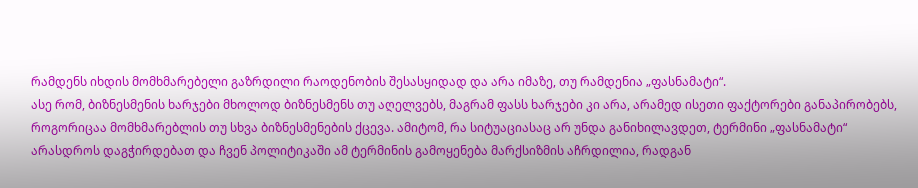რამდენს იხდის მომხმარებელი გაზრდილი რაოდენობის შესასყიდად და არა იმაზე, თუ რამდენია „ფასნამატი“.
ასე რომ, ბიზნესმენის ხარჯები მხოლოდ ბიზნესმენს თუ აღელვებს, მაგრამ ფასს ხარჯები კი არა, არამედ ისეთი ფაქტორები განაპირობებს, როგორიცაა მომხმარებლის თუ სხვა ბიზნესმენების ქცევა. ამიტომ, რა სიტუაციასაც არ უნდა განიხილავდეთ, ტერმინი „ფასნამატი“ არასდროს დაგჭირდებათ და ჩვენ პოლიტიკაში ამ ტერმინის გამოყენება მარქსიზმის აჩრდილია, რადგან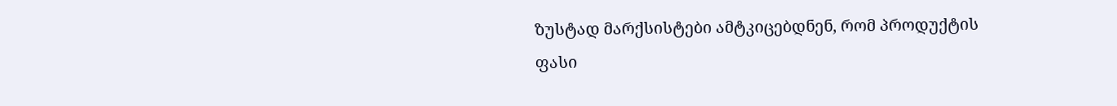ზუსტად მარქსისტები ამტკიცებდნენ, რომ პროდუქტის ფასი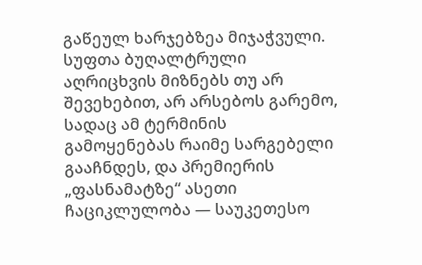გაწეულ ხარჯებზეა მიჯაჭვული. სუფთა ბუღალტრული აღრიცხვის მიზნებს თუ არ შევეხებით, არ არსებოს გარემო, სადაც ამ ტერმინის გამოყენებას რაიმე სარგებელი გააჩნდეს, და პრემიერის „ფასნამატზე“ ასეთი ჩაციკლულობა — საუკეთესო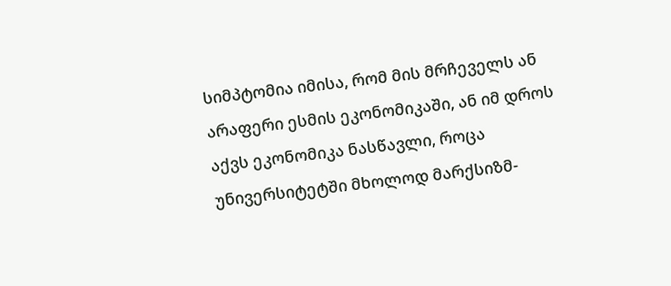სიმპტომია იმისა, რომ მის მრჩეველს ან არაფერი ესმის ეკონომიკაში, ან იმ დროს აქვს ეკონომიკა ნასწავლი, როცა უნივერსიტეტში მხოლოდ მარქსიზმ-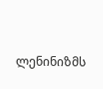ლენინიზმს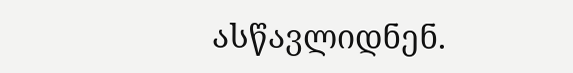ასწავლიდნენ.